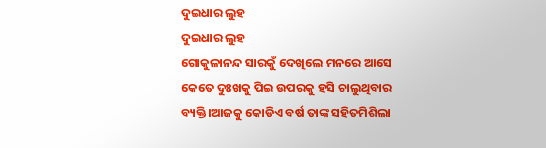ଦୁଇଧାର ଲୁହ
ଦୁଇଧାର ଲୁହ
ଗୋକୁଳାନନ୍ଦ ସାରକୁଁ ଦେଖିଲେ ମନରେ ଆସେ କେତେ ଦୁଃଖକୁ ପିଇ ଉପରକୁ ହସି ଚାଲୁଥିବାର ବ୍ୟକ୍ତି।ଆଜକୁ କୋଡିଏ ବର୍ଷ ତାଙ୍କ ସହିତମିଶିଲା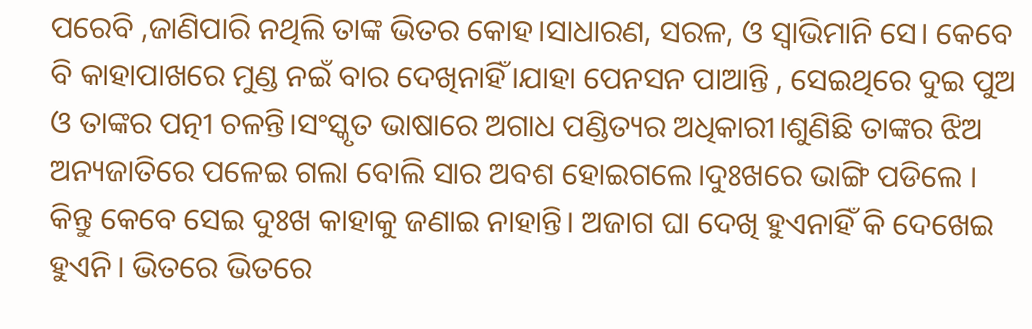ପରେବି ,ଜାଣିପାରି ନଥିଲି ତାଙ୍କ ଭିତର କୋହ।ସାଧାରଣ, ସରଳ, ଓ ସ୍ୱାଭିମାନି ସେ। କେବେ ବି କାହାପାଖରେ ମୁଣ୍ଡ ନଇଁ ବାର ଦେଖିନାହିଁ।ଯାହା ପେନସନ ପାଆନ୍ତି , ସେଇଥିରେ ଦୁଇ ପୁଅ ଓ ତାଙ୍କର ପତ୍ନୀ ଚଳନ୍ତି।ସଂସ୍କୃତ ଭାଷାରେ ଅଗାଧ ପଣ୍ଡିତ୍ୟର ଅଧିକାରୀ।ଶୁଣିଛି ତାଙ୍କର ଝିଅ ଅନ୍ୟଜାତିରେ ପଳେଇ ଗଲା ବୋଲି ସାର ଅବଶ ହୋଇଗଲେ।ଦୁଃଖରେ ଭାଙ୍ଗି ପଡିଲେ । କିନ୍ତୁ କେବେ ସେଇ ଦୁଃଖ କାହାକୁ ଜଣାଇ ନାହାନ୍ତି। ଅଜାଗ ଘା ଦେଖି ହୁଏନାହିଁ କି ଦେଖେଇ ହୁଏନି। ଭିତରେ ଭିତରେ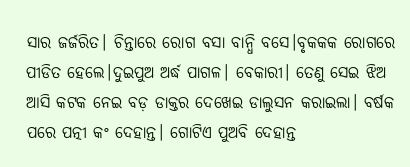ସାର ଜର୍ଜରିତ। ଚିନ୍ତାରେ ରୋଗ ବସା ବାନ୍ଧି ବସେ।ବୃକକକ ରୋଗରେ ପୀଡିତ ହେଲେ।ଦୁଇପୁଅ ଅର୍ଦ୍ଧ ପାଗଳ। ବେକାରୀ। ତେଣୁ ସେଇ ଝିଅ ଆସି କଟକ ନେଇ ବଡ଼ ଡାକ୍ତର ଦେଖେଇ ଡାଲୁସନ କରାଇଲା। ବର୍ଷକ ପରେ ପତ୍ନୀ କଂ ଦେହାନ୍ତ। ଗୋଟିଏ ପୁଅବି ଦେହାନ୍ତ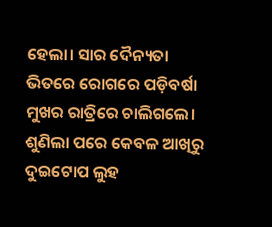ହେଲା। ସାର ଦୈନ୍ୟତା ଭିତରେ ରୋଗରେ ପଡ଼ିବର୍ଷା ମୁଖର ରାତ୍ରିରେ ଚାଲିଗଲେ। ଶୁଣିଲା ପରେ କେବଳ ଆଖିରୁ ଦୁଇଟୋପ ଲୁହ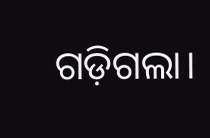ଗଡ଼ିଗଲା।